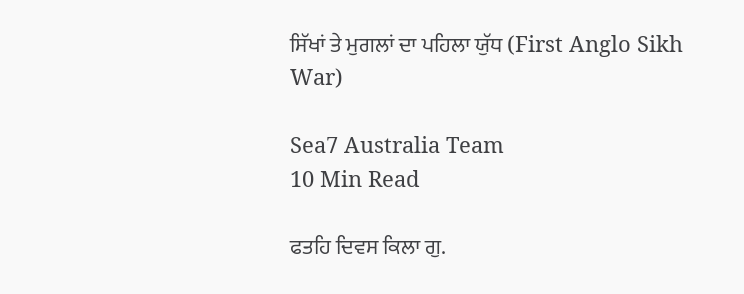ਸਿੱਖਾਂ ਤੇ ਮੁਗਲਾਂ ਦਾ ਪਹਿਲਾ ਯੁੱਧ (First Anglo Sikh War)

Sea7 Australia Team
10 Min Read

ਫਤਹਿ ਦਿਵਸ ਕਿਲਾ ਗੁ.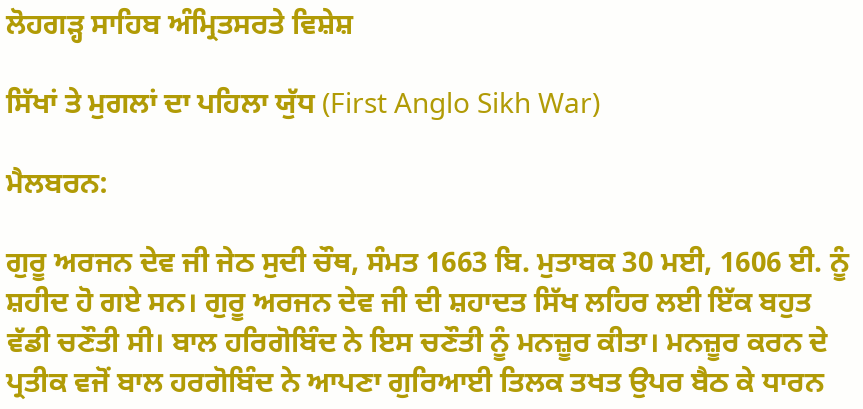ਲੋਹਗੜ੍ਹ ਸਾਹਿਬ ਅੰਮ੍ਰਿਤਸਰਤੇ ਵਿਸ਼ੇਸ਼

ਸਿੱਖਾਂ ਤੇ ਮੁਗਲਾਂ ਦਾ ਪਹਿਲਾ ਯੁੱਧ (First Anglo Sikh War)

ਮੈਲਬਰਨ:

ਗੁਰੂ ਅਰਜਨ ਦੇਵ ਜੀ ਜੇਠ ਸੁਦੀ ਚੌਥ, ਸੰਮਤ 1663 ਬਿ. ਮੁਤਾਬਕ 30 ਮਈ, 1606 ਈ. ਨੂੰ ਸ਼ਹੀਦ ਹੋ ਗਏ ਸਨ। ਗੁਰੂ ਅਰਜਨ ਦੇਵ ਜੀ ਦੀ ਸ਼ਹਾਦਤ ਸਿੱਖ ਲਹਿਰ ਲਈ ਇੱਕ ਬਹੁਤ ਵੱਡੀ ਚਣੌਤੀ ਸੀ। ਬਾਲ ਹਰਿਗੋਬਿੰਦ ਨੇ ਇਸ ਚਣੌਤੀ ਨੂੰ ਮਨਜ਼ੂਰ ਕੀਤਾ। ਮਨਜ਼ੂਰ ਕਰਨ ਦੇ ਪ੍ਰਤੀਕ ਵਜੋਂ ਬਾਲ ਹਰਗੋਬਿੰਦ ਨੇ ਆਪਣਾ ਗੁਰਿਆਈ ਤਿਲਕ ਤਖਤ ਉਪਰ ਬੈਠ ਕੇ ਧਾਰਨ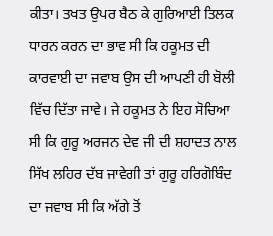ਕੀਤਾ। ਤਖਤ ਉਪਰ ਬੈਠ ਕੇ ਗੁਰਿਆਈ ਤਿਲਕ ਧਾਰਨ ਕਰਨ ਦਾ ਭਾਵ ਸੀ ਕਿ ਹਕੂਮਤ ਦੀ ਕਾਰਵਾਈ ਦਾ ਜਵਾਬ ਉਸ ਦੀ ਆਪਣੀ ਹੀ ਬੋਲੀ ਵਿੱਚ ਦਿੱਤਾ ਜਾਵੇ। ਜੇ ਹਕੂਮਤ ਨੇ ਇਹ ਸੋਚਿਆ ਸੀ ਕਿ ਗੁਰੂ ਅਰਜਨ ਦੇਵ ਜੀ ਦੀ ਸ਼ਹਾਦਤ ਨਾਲ ਸਿੱਖ ਲਹਿਰ ਦੱਬ ਜਾਵੇਗੀ ਤਾਂ ਗੁਰੂ ਹਰਿਗੋਬਿੰਦ ਦਾ ਜਵਾਬ ਸੀ ਕਿ ਅੱਗੇ ਤੋਂ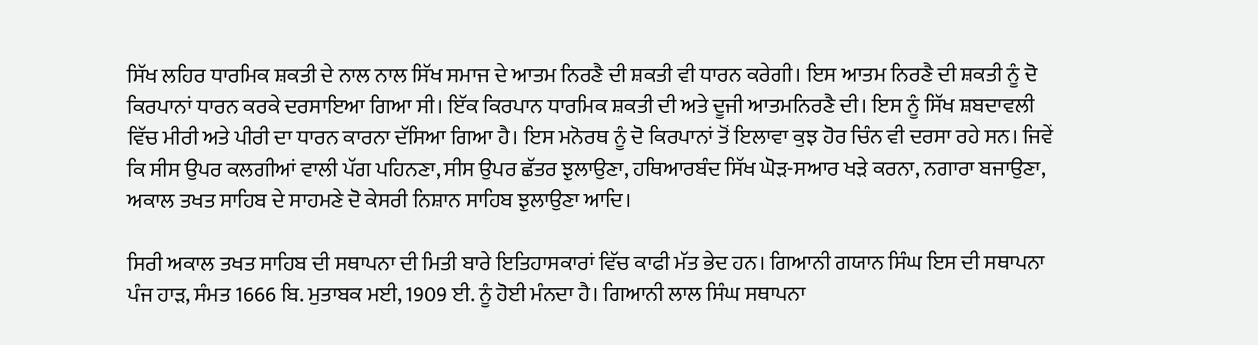ਸਿੱਖ ਲਹਿਰ ਧਾਰਮਿਕ ਸ਼ਕਤੀ ਦੇ ਨਾਲ ਨਾਲ ਸਿੱਖ ਸਮਾਜ ਦੇ ਆਤਮ ਨਿਰਣੈ ਦੀ ਸ਼ਕਤੀ ਵੀ ਧਾਰਨ ਕਰੇਗੀ। ਇਸ ਆਤਮ ਨਿਰਣੈ ਦੀ ਸ਼ਕਤੀ ਨੂੰ ਦੋ ਕਿਰਪਾਨਾਂ ਧਾਰਨ ਕਰਕੇ ਦਰਸਾਇਆ ਗਿਆ ਸੀ। ਇੱਕ ਕਿਰਪਾਨ ਧਾਰਮਿਕ ਸ਼ਕਤੀ ਦੀ ਅਤੇ ਦੂਜੀ ਆਤਮਨਿਰਣੈ ਦੀ। ਇਸ ਨੂੰ ਸਿੱਖ ਸ਼ਬਦਾਵਲੀ ਵਿੱਚ ਮੀਰੀ ਅਤੇ ਪੀਰੀ ਦਾ ਧਾਰਨ ਕਾਰਨਾ ਦੱਸਿਆ ਗਿਆ ਹੈ। ਇਸ ਮਨੋਰਥ ਨੂੰ ਦੋ ਕਿਰਪਾਨਾਂ ਤੋਂ ਇਲਾਵਾ ਕੁਝ ਹੋਰ ਚਿੰਨ ਵੀ ਦਰਸਾ ਰਹੇ ਸਨ। ਜਿਵੇਂ ਕਿ ਸੀਸ ਉਪਰ ਕਲਗੀਆਂ ਵਾਲੀ ਪੱਗ ਪਹਿਨਣਾ, ਸੀਸ ਉਪਰ ਛੱਤਰ ਝੁਲਾਉਣਾ, ਹਥਿਆਰਬੰਦ ਸਿੱਖ ਘੋੜ-ਸਆਰ ਖੜੇ ਕਰਨਾ, ਨਗਾਰਾ ਬਜਾਉਣਾ, ਅਕਾਲ ਤਖਤ ਸਾਹਿਬ ਦੇ ਸਾਹਮਣੇ ਦੋ ਕੇਸਰੀ ਨਿਸ਼ਾਨ ਸਾਹਿਬ ਝੁਲਾਉਣਾ ਆਦਿ।

ਸਿਰੀ ਅਕਾਲ ਤਖਤ ਸਾਹਿਬ ਦੀ ਸਥਾਪਨਾ ਦੀ ਮਿਤੀ ਬਾਰੇ ਇਤਿਹਾਸਕਾਰਾਂ ਵਿੱਚ ਕਾਫੀ ਮੱਤ ਭੇਦ ਹਨ। ਗਿਆਨੀ ਗਯਾਨ ਸਿੰਘ ਇਸ ਦੀ ਸਥਾਪਨਾ ਪੰਜ ਹਾੜ, ਸੰਮਤ 1666 ਬਿ. ਮੁਤਾਬਕ ਮਈ, 1909 ਈ. ਨੂੰ ਹੋਈ ਮੰਨਦਾ ਹੈ। ਗਿਆਨੀ ਲਾਲ ਸਿੰਘ ਸਥਾਪਨਾ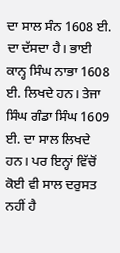ਦਾ ਸਾਲ ਸੰਨ 1608 ਈ. ਦਾ ਦੱਸਦਾ ਹੈ। ਭਾਈ ਕਾਨ੍ਹ ਸਿੰਘ ਨਾਭਾ 1608 ਈ. ਲਿਖਦੇ ਹਨ। ਤੇਜਾ ਸਿੰਘ ਗੰਡਾ ਸਿੰਘ 1609 ਈ. ਦਾ ਸਾਲ ਲਿਖਦੇ ਹਨ। ਪਰ ਇਨ੍ਹਾਂ ਵਿੱਚੋਂ ਕੋਈ ਵੀ ਸਾਲ ਦਰੁਸਤ ਨਹੀਂ ਹੈ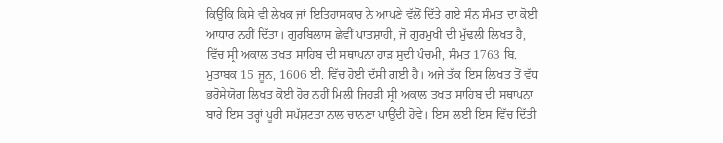ਕਿਉਂਕਿ ਕਿਸੇ ਵੀ ਲੇਖਕ ਜਾਂ ਇਤਿਹਾਸਕਾਰ ਨੇ ਆਪਣੇ ਵੱਲੋਂ ਦਿੱਤੇ ਗਏ ਸੰਨ ਸੰਮਤ ਦਾ ਕੋਈ ਆਧਾਰ ਨਹੀਂ ਦਿੱਤਾ। ਗੁਰਬਿਲਾਸ ਛੇਵੀਂ ਪਾਤਸ਼ਾਹੀ, ਜੋ ਗੁਰਮੁਖੀ ਦੀ ਮੁੱਢਲੀ ਲਿਖਤ ਹੈ, ਵਿੱਚ ਸ੍ਰੀ ਅਕਾਲ ਤਖਤ ਸਾਹਿਬ ਦੀ ਸਥਾਪਨਾ ਹਾੜ ਸੁਦੀ ਪੰਚਮੀ, ਸੰਮਤ 1763 ਬਿ. ਮੁਤਾਬਕ 15 ਜੂਨ, 1606 ਈ. ਵਿੱਚ ਹੋਈ ਦੱਸੀ ਗਈ ਹੈ। ਅਜੇ ਤੱਕ ਇਸ ਲਿਖਤ ਤੋਂ ਵੱਧ ਭਰੋਸੇਯੋਗ ਲਿਖਤ ਕੋਈ ਹੋਰ ਨਹੀਂ ਮਿਲੀ ਜਿਹੜੀ ਸ੍ਰੀ ਅਕਾਲ ਤਖਤ ਸਾਹਿਬ ਦੀ ਸਥਾਪਨਾ ਬਾਰੇ ਇਸ ਤਰ੍ਹਾਂ ਪੂਰੀ ਸਪੱਸ਼ਟਤਾ ਨਾਲ ਚਾਨਣਾ ਪਾਉਂਦੀ ਹੋਵੇ। ਇਸ ਲਈ ਇਸ ਵਿੱਚ ਦਿੱਤੀ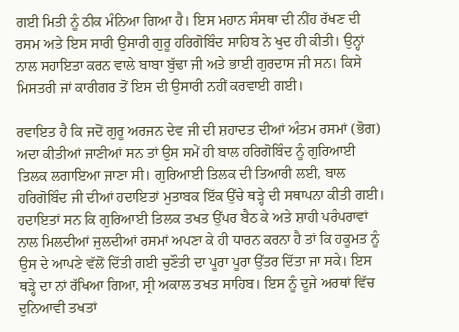ਗਈ ਮਿਤੀ ਨੂੰ ਠੀਕ ਮੰਨਿਆ ਗਿਆ ਹੈ। ਇਸ ਮਹਾਨ ਸੰਸਥਾ ਦੀ ਨੀਂਹ ਰੱਖਣ ਦੀ ਰਸਮ ਅਤੇ ਇਸ ਸਾਰੀ ਉਸਾਰੀ ਗੁਰੂ ਹਰਿਗੋਬਿੰਦ ਸਾਹਿਬ ਨੇ ਖੁਦ ਹੀ ਕੀਤੀ। ਉਨ੍ਹਾਂ ਨਾਲ ਸਹਾਇਤਾ ਕਰਨ ਵਾਲੇ ਬਾਬਾ ਬੁੱਢਾ ਜੀ ਅਤੇ ਭਾਈ ਗੁਰਦਾਸ ਜੀ ਸਨ। ਕਿਸੇ ਮਿਸਤਰੀ ਜਾਂ ਕਾਰੀਗਰ ਤੋਂ ਇਸ ਦੀ ਉਸਾਰੀ ਨਹੀਂ ਕਰਵਾਈ ਗਈ।

ਰਵਾਇਤ ਹੈ ਕਿ ਜਦੋਂ ਗੁਰੂ ਅਰਜਨ ਦੇਵ ਜੀ ਦੀ ਸ਼ਹਾਦਤ ਦੀਆਂ ਅੰਤਮ ਰਸਮਾਂ (ਭੋਗ) ਅਦਾ ਕੀਤੀਆਂ ਜਾਣੀਆਂ ਸਨ ਤਾਂ ਉਸ ਸਮੇਂ ਹੀ ਬਾਲ ਹਰਿਗੋਬਿੰਦ ਨੂੰ ਗੁਰਿਆਈ ਤਿਲਕ ਲਗਾਇਆ ਜਾਣਾ ਸੀ। ਗੁਰਿਆਈ ਤਿਲਕ ਦੀ ਤਿਆਰੀ ਲਈ, ਬਾਲ ਹਰਿਗੋਬਿੰਦ ਜੀ ਦੀਆਂ ਹਦਾਇਤਾਂ ਮੁਤਾਬਕ ਇੱਕ ਉੱਚੇ ਥੜ੍ਹੇ ਦੀ ਸਥਾਪਨਾ ਕੀਤੀ ਗਈ। ਹਦਾਇਤਾਂ ਸਨ ਕਿ ਗੁਰਿਆਈ ਤਿਲਕ ਤਖਤ ਉੱਪਰ ਬੈਠ ਕੇ ਅਤੇ ਸ਼ਾਹੀ ਪਰੰਪਰਾਵਾਂ ਨਾਲ ਮਿਲਦੀਆਂ ਜੁਲਦੀਆਂ ਰਸਮਾਂ ਅਪਣਾ ਕੇ ਹੀ ਧਾਰਨ ਕਰਨਾ ਹੈ ਤਾਂ ਕਿ ਹਕੂਮਤ ਨੂੰ ਉਸ ਦੇ ਆਪਣੇ ਵੱਲੋਂ ਦਿੱਤੀ ਗਈ ਚੁਣੌਤੀ ਦਾ ਪੂਰਾ ਪੂਰਾ ਉੱਤਰ ਦਿੱਤਾ ਜਾ ਸਕੇ। ਇਸ ਥੜ੍ਹੇ ਦਾ ਨਾਂ ਰੱਖਿਆ ਗਿਆ, ਸ੍ਰੀ ਅਕਾਲ ਤਖਤ ਸਾਹਿਬ। ਇਸ ਨੂੰ ਦੂਜੇ ਅਰਥਾਂ ਵਿੱਚ ਦੁਨਿਆਵੀ ਤਖਤਾਂ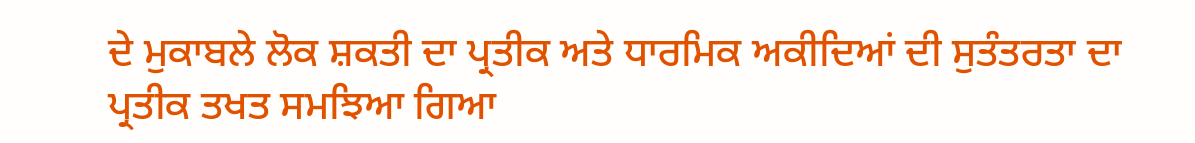ਦੇ ਮੁਕਾਬਲੇ ਲੋਕ ਸ਼ਕਤੀ ਦਾ ਪ੍ਰਤੀਕ ਅਤੇ ਧਾਰਮਿਕ ਅਕੀਦਿਆਂ ਦੀ ਸੁਤੰਤਰਤਾ ਦਾ ਪ੍ਰਤੀਕ ਤਖਤ ਸਮਝਿਆ ਗਿਆ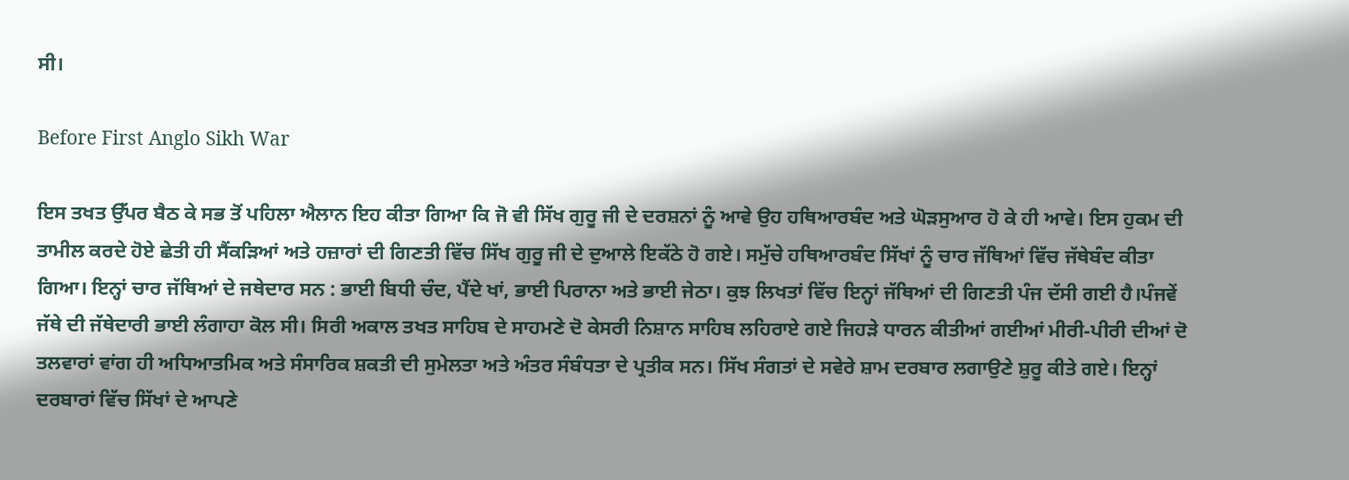ਸੀ।

Before First Anglo Sikh War

ਇਸ ਤਖਤ ਉੱਪਰ ਬੈਠ ਕੇ ਸਭ ਤੋਂ ਪਹਿਲਾ ਐਲਾਨ ਇਹ ਕੀਤਾ ਗਿਆ ਕਿ ਜੋ ਵੀ ਸਿੱਖ ਗੁਰੂ ਜੀ ਦੇ ਦਰਸ਼ਨਾਂ ਨੂੰ ਆਵੇ ਉਹ ਹਥਿਆਰਬੰਦ ਅਤੇ ਘੋੜਸੁਆਰ ਹੋ ਕੇ ਹੀ ਆਵੇ। ਇਸ ਹੁਕਮ ਦੀ ਤਾਮੀਲ ਕਰਦੇ ਹੋਏ ਛੇਤੀ ਹੀ ਸੈਂਕੜਿਆਂ ਅਤੇ ਹਜ਼ਾਰਾਂ ਦੀ ਗਿਣਤੀ ਵਿੱਚ ਸਿੱਖ ਗੁਰੂ ਜੀ ਦੇ ਦੁਆਲੇ ਇਕੱਠੇ ਹੋ ਗਏ। ਸਮੁੱਚੇ ਹਥਿਆਰਬੰਦ ਸਿੱਖਾਂ ਨੂੰ ਚਾਰ ਜੱਥਿਆਂ ਵਿੱਚ ਜੱਥੇਬੰਦ ਕੀਤਾ ਗਿਆ। ਇਨ੍ਹਾਂ ਚਾਰ ਜੱਥਿਆਂ ਦੇ ਜਥੇਦਾਰ ਸਨ : ਭਾਈ ਬਿਧੀ ਚੰਦ, ਪੈਂਦੇ ਖਾਂ, ਭਾਈ ਪਿਰਾਨਾ ਅਤੇ ਭਾਈ ਜੇਠਾ। ਕੁਝ ਲਿਖਤਾਂ ਵਿੱਚ ਇਨ੍ਹਾਂ ਜੱਥਿਆਂ ਦੀ ਗਿਣਤੀ ਪੰਜ ਦੱਸੀ ਗਈ ਹੈ।ਪੰਜਵੇਂ ਜੱਥੇ ਦੀ ਜੱਥੇਦਾਰੀ ਭਾਈ ਲੰਗਾਹਾ ਕੋਲ ਸੀ। ਸਿਰੀ ਅਕਾਲ ਤਖਤ ਸਾਹਿਬ ਦੇ ਸਾਹਮਣੇ ਦੋ ਕੇਸਰੀ ਨਿਸ਼ਾਨ ਸਾਹਿਬ ਲਹਿਰਾਏ ਗਏ ਜਿਹੜੇ ਧਾਰਨ ਕੀਤੀਆਂ ਗਈਆਂ ਮੀਰੀ-ਪੀਰੀ ਦੀਆਂ ਦੋ ਤਲਵਾਰਾਂ ਵਾਂਗ ਹੀ ਅਧਿਆਤਮਿਕ ਅਤੇ ਸੰਸਾਰਿਕ ਸ਼ਕਤੀ ਦੀ ਸੁਮੇਲਤਾ ਅਤੇ ਅੰਤਰ ਸੰਬੰਧਤਾ ਦੇ ਪ੍ਰਤੀਕ ਸਨ। ਸਿੱਖ ਸੰਗਤਾਂ ਦੇ ਸਵੇਰੇ ਸ਼ਾਮ ਦਰਬਾਰ ਲਗਾਉਣੇ ਸ਼ੁਰੂ ਕੀਤੇ ਗਏ। ਇਨ੍ਹਾਂ ਦਰਬਾਰਾਂ ਵਿੱਚ ਸਿੱਖਾਂ ਦੇ ਆਪਣੇ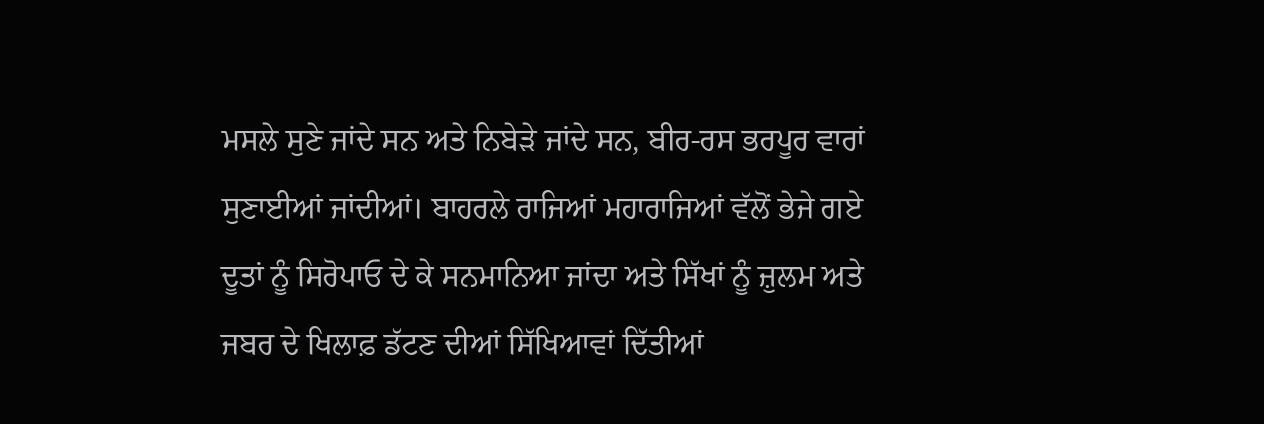ਮਸਲੇ ਸੁਣੇ ਜਾਂਦੇ ਸਨ ਅਤੇ ਨਿਬੇੜੇ ਜਾਂਦੇ ਸਨ, ਬੀਰ-ਰਸ ਭਰਪੂਰ ਵਾਰਾਂ ਸੁਣਾਈਆਂ ਜਾਂਦੀਆਂ। ਬਾਹਰਲੇ ਰਾਜਿਆਂ ਮਹਾਰਾਜਿਆਂ ਵੱਲੋਂ ਭੇਜੇ ਗਏ ਦੂਤਾਂ ਨੂੰ ਸਿਰੋਪਾਓ ਦੇ ਕੇ ਸਨਮਾਨਿਆ ਜਾਂਦਾ ਅਤੇ ਸਿੱਖਾਂ ਨੂੰ ਜ਼ੁਲਮ ਅਤੇ ਜਬਰ ਦੇ ਖਿਲਾਫ਼ ਡੱਟਣ ਦੀਆਂ ਸਿੱਖਿਆਵਾਂ ਦਿੱਤੀਆਂ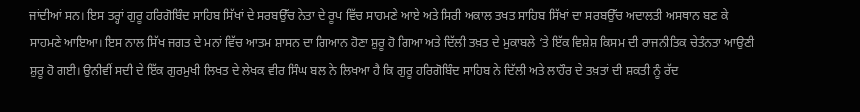ਜਾਂਦੀਆਂ ਸਨ। ਇਸ ਤਰ੍ਹਾਂ ਗੁਰੂ ਹਰਿਗੋਬਿੰਦ ਸਾਹਿਬ ਸਿੱਖਾਂ ਦੇ ਸਰਬਉੱਚ ਨੇਤਾ ਦੇ ਰੂਪ ਵਿੱਚ ਸਾਹਮਣੇ ਆਏ ਅਤੇ ਸਿਰੀ ਅਕਾਲ ਤਖਤ ਸਾਹਿਬ ਸਿੱਖਾਂ ਦਾ ਸਰਬਉੱਚ ਅਦਾਲਤੀ ਅਸਥਾਨ ਬਣ ਕੇ ਸਾਹਮਣੇ ਆਇਆ। ਇਸ ਨਾਲ ਸਿੱਖ ਜਗਤ ਦੇ ਮਨਾਂ ਵਿੱਚ ਆਤਮ ਸ਼ਾਸਨ ਦਾ ਗਿਆਨ ਹੋਣਾ ਸ਼ੁਰੂ ਹੋ ਗਿਆ ਅਤੇ ਦਿੱਲੀ ਤਖ਼ਤ ਦੇ ਮੁਕਾਬਲੇ ‘ਤੇ ਇੱਕ ਵਿਸ਼ੇਸ਼ ਕਿਸਮ ਦੀ ਰਾਜਨੀਤਿਕ ਚੇਤੰਨਤਾ ਆਉਣੀ ਸ਼ੁਰੂ ਹੋ ਗਈ। ਉਨੀਵੀਂ ਸਦੀ ਦੇ ਇੱਕ ਗੁਰਮੁਖੀ ਲਿਖਤ ਦੇ ਲੇਖਕ ਵੀਰ ਸਿੰਘ ਬਲ ਨੇ ਲਿਖਆ ਹੈ ਕਿ ਗੁਰੂ ਹਰਿਗੋਬਿੰਦ ਸਾਹਿਬ ਨੇ ਦਿੱਲੀ ਅਤੇ ਲਾਹੌਰ ਦੇ ਤਖ਼ਤਾਂ ਦੀ ਸ਼ਕਤੀ ਨੂੰ ਰੱਦ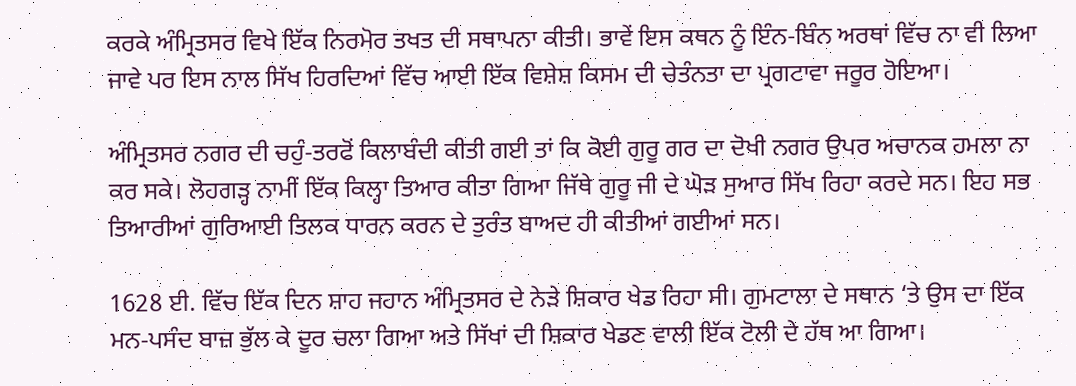ਕਰਕੇ ਅੰਮ੍ਰਿਤਸਰ ਵਿਖੇ ਇੱਕ ਨਿਰਮੋਰ ਤਖਤ ਦੀ ਸਥਾਪਨਾ ਕੀਤੀ। ਭਾਵੇਂ ਇਸ ਕਥਨ ਨੂੰ ਇੰਨ-ਬਿੰਨ ਅਰਥਾਂ ਵਿੱਚ ਨਾ ਵੀ ਲਿਆ ਜਾਵੇ ਪਰ ਇਸ ਨਾਲ ਸਿੱਖ ਹਿਰਦਿਆਂ ਵਿੱਚ ਆਈ ਇੱਕ ਵਿਸ਼ੇਸ਼ ਕਿਸਮ ਦੀ ਚੇਤੰਨਤਾ ਦਾ ਪ੍ਰਗਟਾਵਾ ਜਰੂਰ ਹੋਇਆ।

ਅੰਮ੍ਰਿਤਸਰ ਨਗਰ ਦੀ ਚਹੁੰ-ਤਰਫੋਂ ਕਿਲਾਬੰਦੀ ਕੀਤੀ ਗਈ ਤਾਂ ਕਿ ਕੋਈ ਗੁਰੂ ਗਰ ਦਾ ਦੋਖੀ ਨਗਰ ਉਪਰ ਅਚਾਨਕ ਹਮਲਾ ਨਾ ਕਰ ਸਕੇ। ਲੋਹਗੜ੍ਹ ਨਾਮੀਂ ਇੱਕ ਕਿਲ੍ਹਾ ਤਿਆਰ ਕੀਤਾ ਗਿਆ ਜਿੱਥੇ ਗੁਰੂ ਜੀ ਦੇ ਘੋੜ ਸੁਆਰ ਸਿੱਖ ਰਿਹਾ ਕਰਦੇ ਸਨ। ਇਹ ਸਭ ਤਿਆਰੀਆਂ ਗੁਰਿਆਈ ਤਿਲਕ ਧਾਰਨ ਕਰਨ ਦੇ ਤੁਰੰਤ ਬਾਅਦ ਹੀ ਕੀਤੀਆਂ ਗਈਆਂ ਸਨ।

1628 ਈ. ਵਿੱਚ ਇੱਕ ਦਿਨ ਸ਼ਾਹ ਜਹਾਨ ਅੰਮ੍ਰਿਤਸਰ ਦੇ ਨੇੜੇ ਸ਼ਿਕਾਰ ਖੇਡ ਰਿਹਾ ਸੀ। ਗੁਮਟਾਲਾ ਦੇ ਸਥਾਨ ‘ਤੇ ਉਸ ਦਾ ਇੱਕ ਮਨ-ਪਸੰਦ ਬਾਜ਼ ਭੁੱਲ ਕੇ ਦੂਰ ਚਲਾ ਗਿਆ ਅਤੇ ਸਿੱਖਾਂ ਦੀ ਸ਼ਿਕਾਰ ਖੇਡਣ ਵਾਲੀ ਇੱਕ ਟੋਲੀ ਦੇ ਹੱਥ ਆ ਗਿਆ।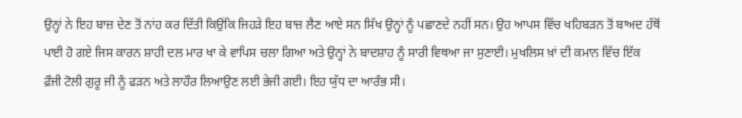ਉਨ੍ਹਾਂ ਨੇ ਇਹ ਬਾਜ਼ ਦੇਣ ਤੋਂ ਨਾਂਹ ਕਰ ਦਿੱਤੀ ਕਿਉਂਕਿ ਜਿਹੜੇ ਇਹ ਬਾਜ਼ ਲੈਣ ਆਏ ਸਨ ਸਿੱਖ ਉਨ੍ਹਾਂ ਨੂੰ ਪਛਾਣਦੇ ਨਹੀਂ ਸਨ। ਉਹ ਆਪਸ ਵਿੱਚ ਖਹਿਬੜਨ ਤੋਂ ਬਾਅਦ ਹੱਥੋਂ ਪਾਈ ਹੋ ਗਏ ਜਿਸ ਕਾਰਨ ਸ਼ਾਹੀ ਦਲ ਮਾਰ ਖਾ ਕੇ ਵਾਪਿਸ ਚਲਾ ਗਿਆ ਅਤੇ ਉਨ੍ਹਾਂ ਨੇ ਬਾਦਸ਼ਾਹ ਨੂੰ ਸਾਰੀ ਵਿਥਆ ਜਾ ਸੁਣਾਈ। ਮੁਖਲਿਸ ਖ਼ਾਂ ਦੀ ਕਮਾਨ ਵਿੱਚ ਇੱਕ ਫ਼ੌਜੀ ਟੋਲੀ ਗੁਰੂ ਜੀ ਨੂੰ ਫੜਨ ਅਤੇ ਲਾਹੌਰ ਲਿਆਉਣ ਲਈ ਭੇਜੀ ਗਈ। ਇਹ ਯੁੱਧ ਦਾ ਆਰੰਭ ਸੀ।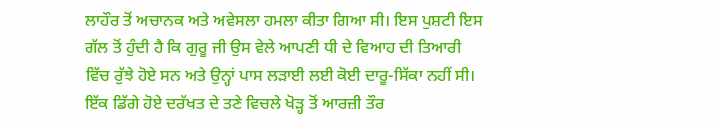ਲਾਹੌਰ ਤੋਂ ਅਚਾਨਕ ਅਤੇ ਅਵੇਸਲਾ ਹਮਲਾ ਕੀਤਾ ਗਿਆ ਸੀ। ਇਸ ਪੁਸ਼ਟੀ ਇਸ ਗੱਲ ਤੋਂ ਹੁੰਦੀ ਹੈ ਕਿ ਗੁਰੂ ਜੀ ਉਸ ਵੇਲੇ ਆਪਣੀ ਧੀ ਦੇ ਵਿਆਹ ਦੀ ਤਿਆਰੀ ਵਿੱਚ ਰੁੱਝੇ ਹੋਏ ਸਨ ਅਤੇ ਉਨ੍ਹਾਂ ਪਾਸ ਲੜਾਈ ਲਈ ਕੋਈ ਦਾਰੂ-ਸਿੱਕਾ ਨਹੀਂ ਸੀ। ਇੱਕ ਡਿੱਗੇ ਹੋਏ ਦਰੱਖਤ ਦੇ ਤਣੇ ਵਿਚਲੇ ਖੋੜ੍ਹ ਤੋਂ ਆਰਜ਼ੀ ਤੌਰ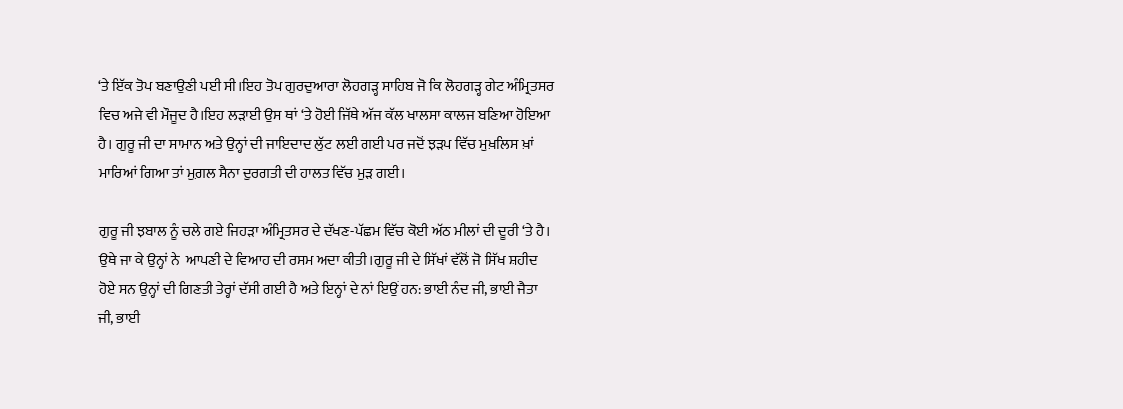‘ਤੇ ਇੱਕ ਤੋਪ ਬਣਾਉਣੀ ਪਈ ਸੀ।ਇਹ ਤੋਪ ਗੁਰਦੁਆਰਾ ਲੋਹਗੜ੍ਹ ਸਾਹਿਬ ਜੋ ਕਿ ਲੋਹਗੜ੍ਹ ਗੇਟ ਅੰਮ੍ਰਿਤਸਰ ਵਿਚ ਅਜੇ ਵੀ ਮੌਜੂਦ ਹੈ।ਇਹ ਲੜਾਈ ਉਸ ਥਾਂ ‘ਤੇ ਹੋਈ ਜਿੱਥੇ ਅੱਜ ਕੱਲ ਖਾਲਸਾ ਕਾਲਜ ਬਣਿਆ ਹੋਇਆ ਹੈ। ਗੁਰੂ ਜੀ ਦਾ ਸਾਮਾਨ ਅਤੇ ਉਨ੍ਹਾਂ ਦੀ ਜਾਇਦਾਦ ਲੁੱਟ ਲਈ ਗਈ ਪਰ ਜਦੋਂ ਝੜਪ ਵਿੱਚ ਮੁਖ਼ਲਿਸ ਖ਼ਾਂ ਮਾਰਿਆਂ ਗਿਆ ਤਾਂ ਮੁਗ਼ਲ ਸੈਨਾ ਦੁਰਗਤੀ ਦੀ ਹਾਲਤ ਵਿੱਚ ਮੁੜ ਗਈ।

ਗੁਰੂ ਜੀ ਝਬਾਲ ਨੂੰ ਚਲੇ ਗਏ ਜਿਹੜਾ ਅੰਮ੍ਰਿਤਸਰ ਦੇ ਦੱਖਣ-ਪੱਛਮ ਵਿੱਚ ਕੋਈ ਅੱਠ ਮੀਲਾਂ ਦੀ ਦੂਰੀ ‘ਤੇ ਹੈ। ਉਥੇ ਜਾ ਕੇ ਉਨ੍ਹਾਂ ਨੇ  ਆਪਣੀ ਦੇ ਵਿਆਹ ਦੀ ਰਸਮ ਅਦਾ ਕੀਤੀ।ਗੁਰੂ ਜੀ ਦੇ ਸਿੱਖਾਂ ਵੱਲੋਂ ਜੋ ਸਿੱਖ ਸ਼ਹੀਦ ਹੋਏ ਸਨ ਉਨ੍ਹਾਂ ਦੀ ਗਿਣਤੀ ਤੇਰ੍ਹਾਂ ਦੱਸੀ ਗਈ ਹੈ ਅਤੇ ਇਨ੍ਹਾਂ ਦੇ ਨਾਂ ਇਉਂ ਹਨ: ਭਾਈ ਨੰਦ ਜੀ, ਭਾਈ ਜੈਤਾ ਜੀ, ਭਾਈ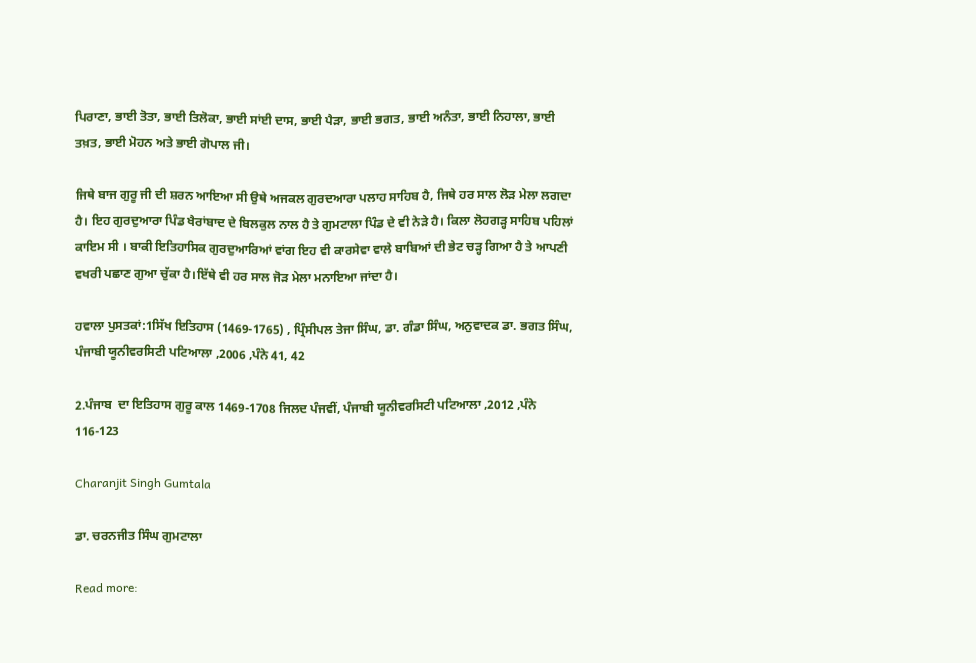ਪਿਰਾਣਾ, ਭਾਈ ਤੋਤਾ, ਭਾਈ ਤਿਲੋਕਾ, ਭਾਈ ਸਾਂਈ ਦਾਸ, ਭਾਈ ਪੈੜਾ, ਭਾਈ ਭਗਤ, ਭਾਈ ਅਨੰਤਾ, ਭਾਈ ਨਿਹਾਲਾ, ਭਾਈ ਤਖ਼ਤ, ਭਾਈ ਮੋਹਨ ਅਤੇ ਭਾਈ ਗੋਪਾਲ ਜੀ।

ਜਿਥੇ ਬਾਜ ਗੁਰੂ ਜੀ ਦੀ ਸ਼ਰਨ ਆਇਆ ਸੀ ਉਥੇ ਅਜਕਲ ਗੁਰਦਆਰਾ ਪਲਾਹ ਸਾਹਿਬ ਹੈ, ਜਿਥੇ ਹਰ ਸਾਲ ਲੋੜ ਮੇਲਾ ਲਗਦਾ ਹੈ। ਇਹ ਗੁਰਦੁਆਰਾ ਪਿੰਡ ਖੈਰਾਂਬਾਦ ਦੇ ਬਿਲਕੁਲ ਨਾਲ ਹੈ ਤੇ ਗੁਮਟਾਲਾ ਪਿੰਡ ਦੇ ਵੀ ਨੇੜੇ ਹੈ। ਕਿਲਾ ਲੋਹਗੜ੍ਹ ਸਾਹਿਬ ਪਹਿਲਾਂ ਕਾਇਮ ਸੀ । ਬਾਕੀ ਇਤਿਹਾਸਿਕ ਗੁਰਦੁਆਰਿਆਂ ਵਾਂਗ ਇਹ ਵੀ ਕਾਰਸੇਵਾ ਵਾਲੇ ਬਾਬਿਆਂ ਦੀ ਭੇਟ ਚੜ੍ਹ ਗਿਆ ਹੈ ਤੇ ਆਪਣੀ ਵਖਰੀ ਪਛਾਣ ਗੁਆ ਚੁੱਕਾ ਹੈ।ਇੱਥੇ ਵੀ ਹਰ ਸਾਲ ਜੋੜ ਮੇਲਾ ਮਨਾਇਆ ਜਾਂਦਾ ਹੈ।

ਹਵਾਲਾ ਪੁਸਤਕਾਂ:1ਸਿੱਖ ਇਤਿਹਾਸ (1469-1765) , ਪ੍ਰਿੰਸੀਪਲ ਤੇਜਾ ਸਿੰਘ, ਡਾ. ਗੰਡਾ ਸਿੰਘ, ਅਨੁਵਾਦਕ ਡਾ. ਭਗਤ ਸਿੰਘ, ਪੰਜਾਬੀ ਯੂਨੀਵਰਸਿਟੀ ਪਟਿਆਲਾ ,2006 ,ਪੰਨੇ 41, 42

2.ਪੰਜਾਬ  ਦਾ ਇਤਿਹਾਸ ਗੁਰੂ ਕਾਲ 1469-1708 ਜਿਲਦ ਪੰਜਵੀਂ, ਪੰਜਾਬੀ ਯੂਨੀਵਰਸਿਟੀ ਪਟਿਆਲਾ ,2012 ,ਪੰਨੇ 116-123

Charanjit Singh Gumtala

ਡਾ. ਚਰਨਜੀਤ ਸਿੰਘ ਗੁਮਟਾਲਾ

Read more: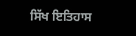ਸਿੱਖ ਇਤਿਹਾਸ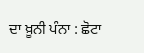ਦਾ ਖ਼ੂਨੀ ਪੰਨਾ : ਛੋਟਾ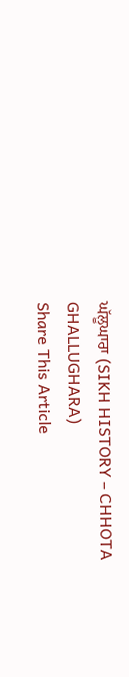ਘੱਲੂਘਾਰਾ (SIKH HISTORY – CHHOTA GHALLUGHARA)
Share This Article